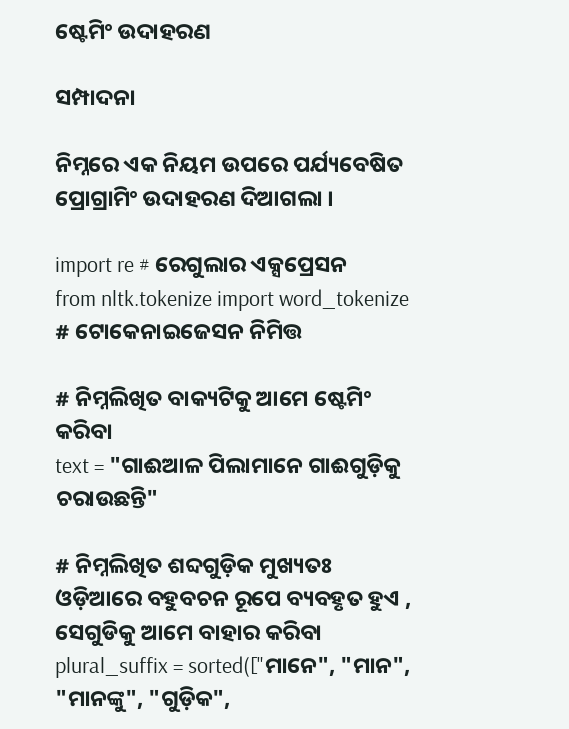ଷ୍ଟେମିଂ ଉଦାହରଣ

ସମ୍ପାଦନା

ନିମ୍ନରେ ଏକ ନିୟମ ଉପରେ ପର୍ଯ୍ୟବେଷିତ ପ୍ରୋଗ୍ରାମିଂ ଉଦାହରଣ ଦିଆଗଲା ।

import re # ରେଗୁଲାର ଏକ୍ସପ୍ରେସନ
from nltk.tokenize import word_tokenize # ଟୋକେନାଇଜେସନ ନିମିତ୍ତ

# ନିମ୍ନଲିଖିତ ବାକ୍ୟଟିକୁ ଆମେ ଷ୍ଟେମିଂ କରିବା
text = "ଗାଈଆଳ ପିଲାମାନେ ଗାଈଗୁଡ଼ିକୁ ଚରାଉଛନ୍ତି"

# ନିମ୍ନଲିଖିତ ଶବ୍ଦଗୁଡ଼ିକ ମୁଖ୍ୟତଃ ଓଡ଼ିଆରେ ବହୁବଚନ ରୂପେ ବ୍ୟବହୃତ ହୁଏ , ସେଗୁଡିକୁ ଆମେ ବାହାର କରିବା
plural_suffix = sorted(["ମାନେ", "ମାନ", "ମାନଙ୍କୁ", "ଗୁଡ଼ିକ",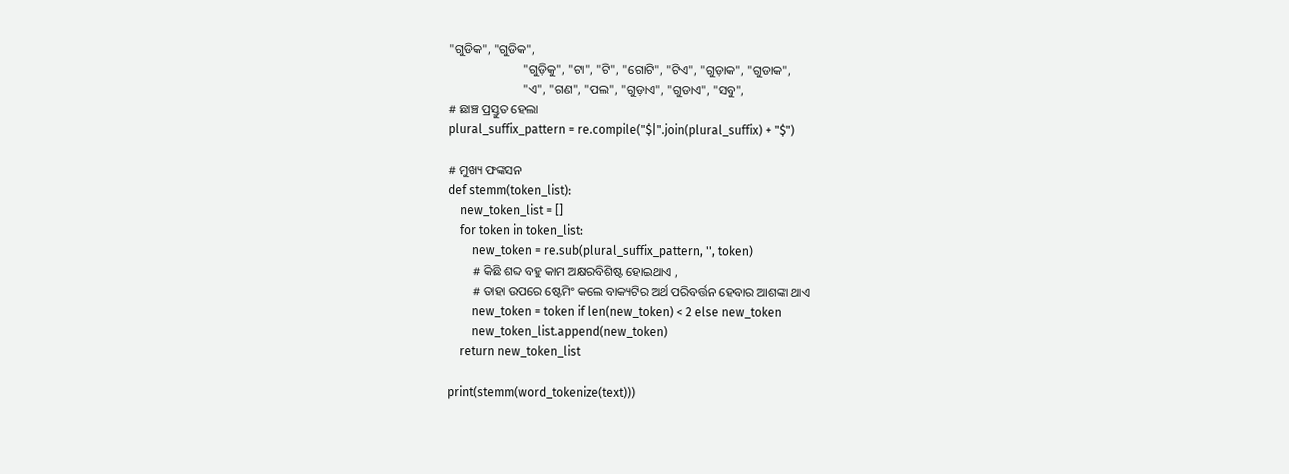"ଗୁଡିକ", "ଗୁଡିକ",
                        "ଗୁଡ଼ିକୁ", "ଟା", "ଟି", "ଗୋଟି", "ଟିଏ", "ଗୁଡ଼ାକ", "ଗୁଡାକ",
                        "ଏ", "ଗଣ", "ପଲ", "ଗୁଡ଼ାଏ", "ଗୁଡାଏ", "ସବୁ",
# ଛାଞ୍ଚ ପ୍ରସ୍ତୁତ ହେଲା
plural_suffix_pattern = re.compile("$|".join(plural_suffix) + "$")

# ମୁଖ୍ୟ ଫଙ୍କସନ
def stemm(token_list):
    new_token_list = []
    for token in token_list:
        new_token = re.sub(plural_suffix_pattern, '', token)
        # କିଛି ଶବ୍ଦ ବହୁ କାମ ଅକ୍ଷରବିଶିଷ୍ଟ ହୋଇଥାଏ ,
        # ତାହା ଉପରେ ଷ୍ଟେମିଂ କଲେ ବାକ୍ୟଟିର ଅର୍ଥ ପରିବର୍ତ୍ତନ ହେବାର ଆଶଙ୍କା ଥାଏ
        new_token = token if len(new_token) < 2 else new_token
        new_token_list.append(new_token)
    return new_token_list

print(stemm(word_tokenize(text)))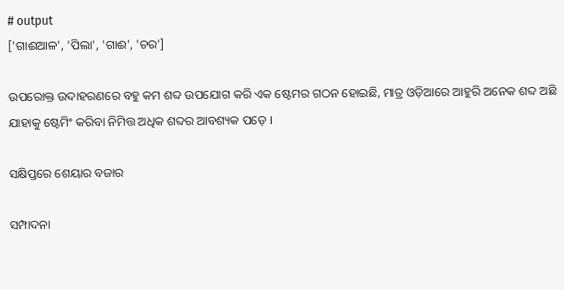# output
['ଗାଈଆଳ', 'ପିଲା', 'ଗାଈ', 'ଚର']

ଉପରୋକ୍ତ ଉଦାହରଣରେ ବହୁ କମ ଶବ୍ଦ ଉପଯୋଗ କରି ଏକ ଷ୍ଟେମର ଗଠନ ହୋଇଛି, ମାତ୍ର ଓଡ଼ିଆରେ ଆହୁରି ଅନେକ ଶବ୍ଦ ଅଛି ଯାହାକୁ ଷ୍ଟେମିଂ କରିବା ନିମିତ୍ତ ଅଧିକ ଶବ୍ଦର ଆବଶ୍ୟକ ପଡ଼େ ।

ସକ୍ଷିପ୍ତରେ ଶେୟାର ବଜାର

ସମ୍ପାଦନା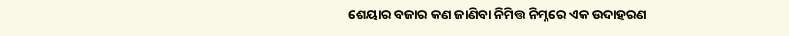ଶେୟାର ବଜାର କଣ ଜାଣିବା ନିମିତ୍ତ ନିମ୍ନରେ ଏକ ଉଦାହରଣ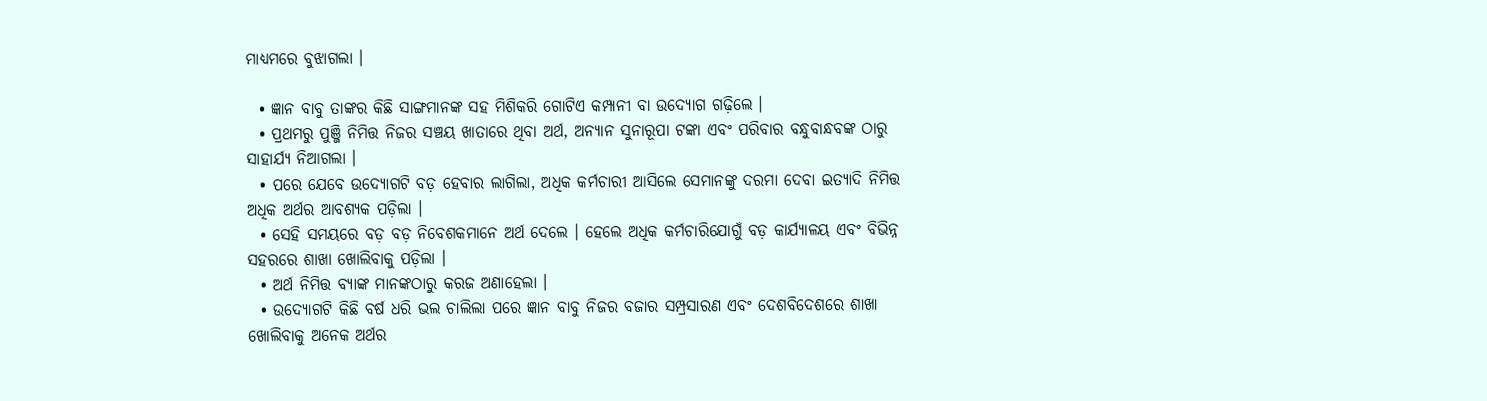ମାଧ୍ୟମରେ ବୁଝାଗଲା ।

  • ଜ୍ଞାନ ବାବୁ ତାଙ୍କର କିଛି ସାଙ୍ଗମାନଙ୍କ ସହ ମିଶିକରି ଗୋଟିଏ କମ୍ପାନୀ ବା ଉଦ୍ୟୋଗ ଗଢ଼ିଲେ ।
  • ପ୍ରଥମରୁ ପୁଞ୍ଜି ନିମିତ୍ତ ନିଜର ସଞ୍ଚୟ ଖାତାରେ ଥିବା ଅର୍ଥ, ଅନ୍ୟାନ ସୁନାରୂପା ଟଙ୍କା ଏବଂ ପରିବାର ବନ୍ଧୁବାନ୍ଧବଙ୍କ ଠାରୁ ସାହାର୍ଯ୍ୟ ନିଆଗଲା ।
  • ପରେ ଯେବେ ଉଦ୍ୟୋଗଟି ବଡ଼ ହେବାର ଲାଗିଲା, ଅଧିକ କର୍ମଚାରୀ ଆସିଲେ ସେମାନଙ୍କୁ ଦରମା ଦେବା ଇତ୍ୟାଦି ନିମିତ୍ତ ଅଧିକ ଅର୍ଥର ଆବଶ୍ୟକ ପଡ଼ିଲା ।
  • ସେହି ସମୟରେ ବଡ଼ ବଡ଼ ନିବେଶକମାନେ ଅର୍ଥ ଦେଲେ । ହେଲେ ଅଧିକ କର୍ମଚାରିଯୋଗୁଁ ବଡ଼ କାର୍ଯ୍ୟାଳୟ ଏବଂ ବିଭିନ୍ନ ସହରରେ ଶାଖା ଖୋଲିବାକୁ ପଡ଼ିଲା ।
  • ଅର୍ଥ ନିମିତ୍ତ ବ୍ୟାଙ୍କ ମାନଙ୍କଠାରୁ କରଜ ଅଣାହେଲା ।
  • ଉଦ୍ୟୋଗଟି କିଛି ବର୍ଷ ଧରି ଭଲ ଚାଲିଲା ପରେ ଜ୍ଞାନ ବାବୁ ନିଜର ବଜାର ସମ୍ପ୍ରସାରଣ ଏବଂ ଦେଶବିଦେଶରେ ଶାଖା ଖୋଲିବାକୁ ଅନେକ ଅର୍ଥର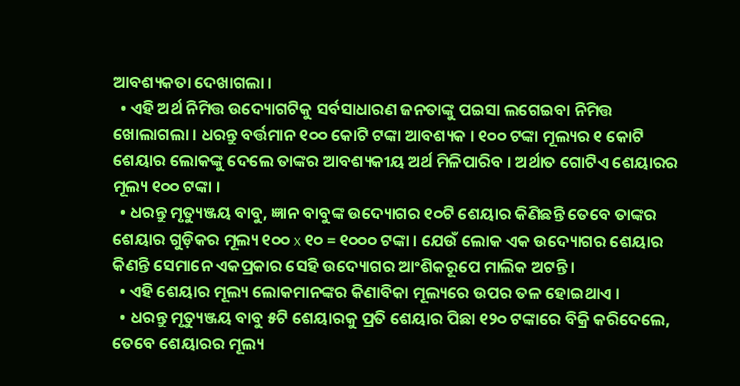ଆବଶ୍ୟକତା ଦେଖାଗଲା ।
  • ଏହି ଅର୍ଥ ନିମିତ୍ତ ଉଦ୍ୟୋଗଟିକୁ ସର୍ବସାଧାରଣ ଜନତାଙ୍କୁ ପଇସା ଲଗେଇବା ନିମିତ୍ତ ଖୋଲାଗଲା । ଧରନ୍ତୁ ବର୍ତ୍ତମାନ ୧୦୦ କୋଟି ଟଙ୍କା ଆବଶ୍ୟକ । ୧୦୦ ଟଙ୍କା ମୂଲ୍ୟର ୧ କୋଟି ଶେୟାର ଲୋକଙ୍କୁ ଦେଲେ ତାଙ୍କର ଆବଶ୍ୟକୀୟ ଅର୍ଥ ମିଳିପାରିବ । ଅର୍ଥାତ ଗୋଟିଏ ଶେୟାରର ମୂଲ୍ୟ ୧୦୦ ଟଙ୍କା ।
  • ଧରନ୍ତୁ ମୃତ୍ୟୁଞ୍ଜୟ ବାବୁ, ଜ୍ଞାନ ବାବୁଙ୍କ ଉଦ୍ୟୋଗର ୧୦ଟି ଶେୟାର କିଣିଛନ୍ତି ତେବେ ତାଙ୍କର ଶେୟାର ଗୁଡ଼ିକର ମୂଲ୍ୟ ୧୦୦ x ୧୦ = ୧୦୦୦ ଟଙ୍କା । ଯେଉଁ ଲୋକ ଏକ ଉଦ୍ୟୋଗର ଶେୟାର କିଣନ୍ତି ସେମାନେ ଏକପ୍ରକାର ସେହି ଉଦ୍ୟୋଗର ଆଂଶିକରୂପେ ମାଲିକ ଅଟନ୍ତି ।
  • ଏହି ଶେୟାର ମୂଲ୍ୟ ଲୋକମାନଙ୍କର କିଣାବିକା ମୂଲ୍ୟରେ ଉପର ତଳ ହୋଇଥାଏ ।
  • ଧରନ୍ତୁ ମୃତ୍ୟୁଞ୍ଜୟ ବାବୁ ୫ଟି ଶେୟାରକୁ ପ୍ରତି ଶେୟାର ପିଛା ୧୨୦ ଟଙ୍କାରେ ବିକ୍ରି କରିଦେଲେ, ତେବେ ଶେୟାରର ମୂଲ୍ୟ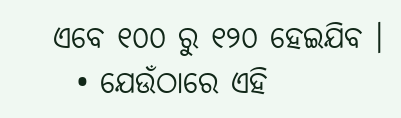ଏବେ ୧୦୦ ରୁ ୧୨୦ ହେଇଯିବ ।
  • ଯେଉଁଠାରେ ଏହି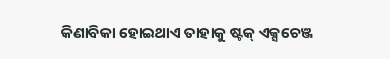କିଣାବିକା ହୋଇଥାଏ ତାହାକୁ ଷ୍ଟକ୍ ଏକ୍ସଚେଞ୍ଜ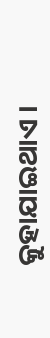କୁହାଯାଇଥାଏ ।